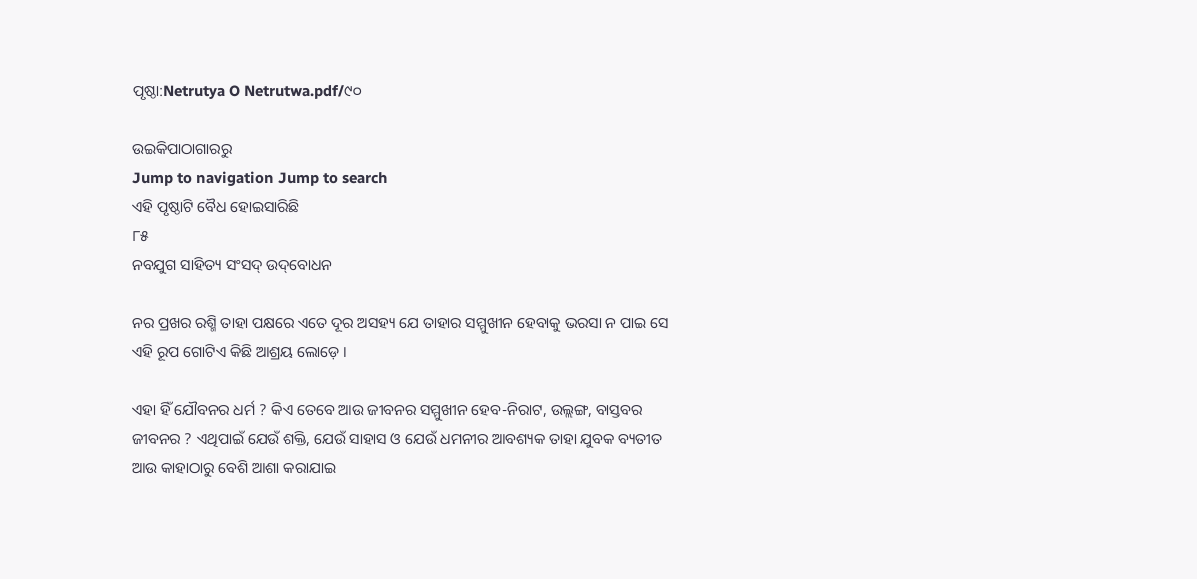ପୃଷ୍ଠା:Netrutya O Netrutwa.pdf/୯୦

ଉଇକିପାଠାଗାର‌ରୁ
Jump to navigation Jump to search
ଏହି ପୃଷ୍ଠାଟି ବୈଧ ହୋଇସାରିଛି
୮୫
ନବଯୁଗ ସାହିତ୍ୟ ସଂସଦ୍ ଉଦ୍‌ବୋଧନ

ନର ପ୍ରଖର ରଶ୍ମି ତାହା ପକ୍ଷରେ ଏତେ ଦୂର ଅସ‌ହ୍ୟ ଯେ ତାହାର ସମ୍ମୁଖୀନ ହେବାକୁ ଭରସା ନ ପାଇ ସେ ଏହି ରୂପ ଗୋଟିଏ କିଛି ଆଶ୍ରୟ ଲୋଡ଼େ ।

ଏହା ହିଁ ଯୌବନର ଧର୍ମ ? କିଏ ତେବେ ଆଉ ଜୀବନର ସମ୍ମୁଖୀନ ହେବ-ନିରାଟ, ଉଲ୍ଲଙ୍ଗ, ବାସ୍ତବର ଜୀବନର ? ଏଥିପାଇଁ ଯେଉଁ ଶକ୍ତି, ଯେଉଁ ସାହାସ ଓ ଯେଉଁ ଧମନୀର ଆବଶ୍ୟକ ତାହା ଯୁବକ ବ୍ୟତୀତ ଆଉ କାହାଠାରୁ ବେଶି ଆଶା କରାଯାଇ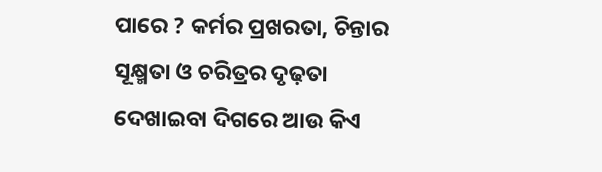ପାରେ ? କର୍ମର ପ୍ରଖରତା, ଚିନ୍ତାର ସୂକ୍ଷ୍ମତା ଓ ଚରିତ୍ରର ଦୃଢ଼ତା ଦେଖାଇବା ଦିଗରେ ଆଉ କିଏ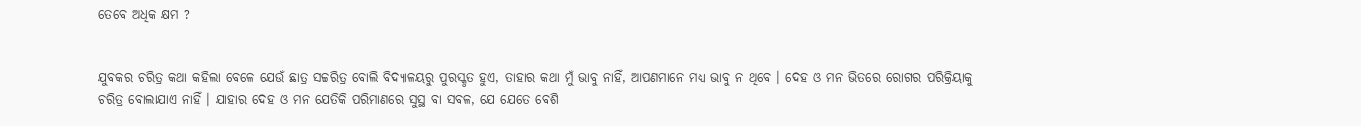ତେବେ ଅଧିକ କ୍ଷମ ?


ଯୁବକର ଚରିତ୍ର କଥା କ‌ହିଲା ବେଳେ ଯେଉଁ ଛାତ୍ର ସଚ୍ଚରିତ୍ର ବୋଲି ବିଦ୍ୟାଳୟରୁ ପୁରସ୍କୃତ ହୁଏ, ତାହାର କଥା ମୁଁ ଭାବୁ ନାହିଁ, ଆପଣମାନେ ମଧ୍ୟ ଭାବୁ ନ ଥିବେ । ଦେହ ଓ ମନ ଭିତରେ ରୋଗର ପରିକ୍ରିୟାକୁ ଚରିତ୍ର ବୋଲାଯାଏ ନାହିଁ । ଯାହାର ଦେହ ଓ ମନ ଯେତିକି ପରିମାଣରେ ସୁସ୍ଥ ବା ସବଳ, ଯେ ଯେତେ ବେଶି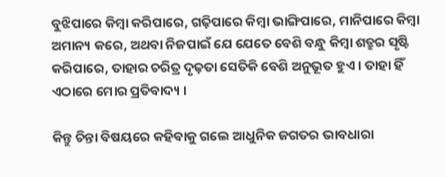ବୁଝିପାରେ କିମ୍ବା କରିପାରେ, ଗଢ଼ିପାରେ କିମ୍ବା ଭାଙ୍ଗିପାରେ, ମାନିପାରେ କିମ୍ବା ଅମାନ୍ୟ କରେ, ଅଥବା ନିଜପାଇଁ ଯେ ଯେତେ ବେଶି ବନ୍ଧୁ କିମ୍ବା ଶତ୍ରୁର ସୃଷ୍ଟି କରିପାରେ, ତା‌ହାର ଚରିତ୍ର ଦୃଢ଼ତା ସେତିକି ବେଶି ଅନୁଭୂତ ହୁଏ । ତାହା ହିଁ ଏଠାରେ ମୋର ପ୍ରତିବାଦ୍ୟ ।

କିନ୍ତୁ ଚିନ୍ତା ବିଷୟରେ କ‌ହିବାକୁ ଗଲେ ଆଧୁନିକ ଜଗତର ଭାବଧାରା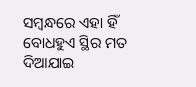ସମ୍ବନ୍ଧରେ ଏହା ହିଁ ବୋଧହୁଏ ସ୍ଥିର ମତ ଦିଆଯାଇ